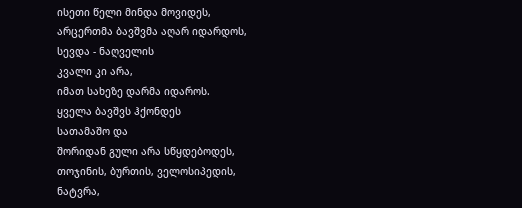ისეთი წელი მინდა მოვიდეს,
არცერთმა ბავშვმა აღარ იდარდოს,
სევდა - ნაღველის
კვალი კი არა,
იმათ სახეზე დარმა იდაროს.
ყველა ბავშვს ჰქონდეს
სათამაშო და
შორიდან გული არა სწყდებოდეს,
თოჯინის, ბურთის, ველოსიპედის,
ნატვრა,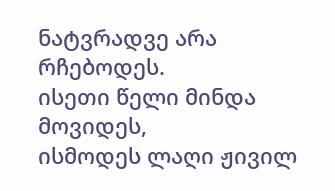ნატვრადვე არა რჩებოდეს.
ისეთი წელი მინდა მოვიდეს,
ისმოდეს ლაღი ჟივილ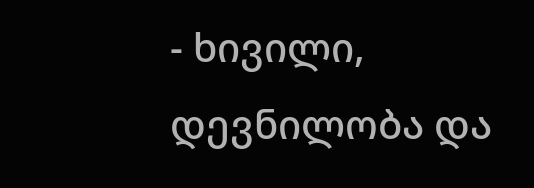- ხივილი,
დევნილობა და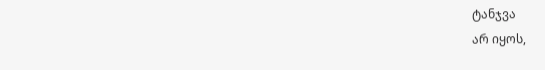ტანჯვა
არ იყოს,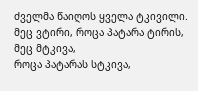ძველმა წაიღოს ყველა ტკივილი.
მეც ვტირი, როცა პატარა ტირის,
მეც მტკივა,
როცა პატარას სტკივა,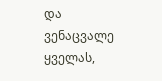და ვენაცვალე ყველას,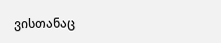ვისთანაც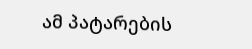ამ პატარების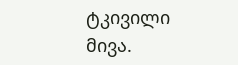ტკივილი
მივა.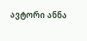ავტორი ანნა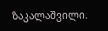ზაკალაშვილი.